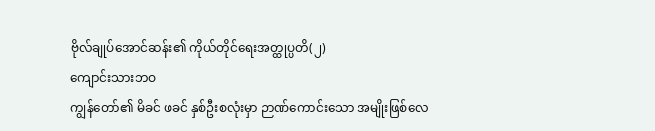ဗိုလ်ချုပ်အောင်ဆန်း၏ ကိုယ်တိုင်ရေးအတ္ထုပ္ပတိ(၂)
ကျောင်းသားဘဝ
ကျွန်တော်၏ မိခင် ဖခင် နှစ်ဦးစလုံးမှာ ဉာဏ်ကောင်းသော အမျိုးဖြစ်လေ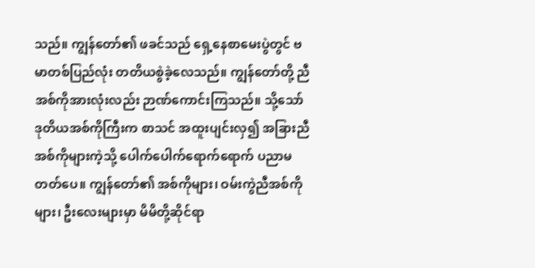သည်။ ကျွန်တော်၏ ဖခင်သည် ရှေ့နေစာမေးပွဲတွင် ဗမာတစ်ပြည်လုံး တတိယစွဲခဲ့လေသည်။ ကျွန်တော်တို့ ညီအစ်ကိုအားလုံးလည်း ဉာဏ်ကောင်းကြသည်။ သို့သော် ဒုတိယအစ်ကိုကြီးက စာသင် အထူးပျင်းလှ၍ အခြားညီအစ်ကိုများကဲ့သို့ ပေါက်ပေါက်ရောက်ရောက် ပညာမတတ်ပေ။ ကျွန်တော်၏ အစ်ကိုများ၊ ဝမ်းကွဲညီအစ်ကိုများ၊ ဦးလေးများမှာ မိမိတို့ဆိုင်ရာ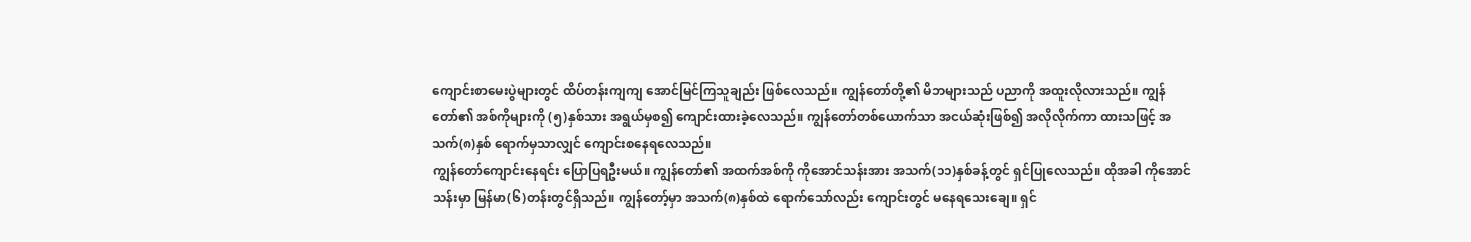ကျောင်းစာမေးပွဲများတွင် ထိပ်တန်းကျကျ အောင်မြင်ကြသူချည်း ဖြစ်လေသည်။ ကျွန်တော်တို့၏ မိဘများသည် ပညာကို အထူးလိုလားသည်။ ကျွန်တော်၏ အစ်ကိုများကို (၅)နှစ်သား အရွယ်မှစ၍ ကျောင်းထားခဲ့လေသည်။ ကျွန်တော်တစ်ယောက်သာ အငယ်ဆုံးဖြစ်၍ အလိုလိုက်ကာ ထားသဖြင့် အသက်(၈)နှစ် ရောက်မှသာလျှင် ကျောင်းစနေရလေသည်။
ကျွန်တော်ကျောင်းနေရင်း ပြောပြရဦးမယ်။ ကျွန်တော်၏ အထက်အစ်ကို ကိုအောင်သန်းအား အသက်(၁၁)နှစ်ခန့်တွင် ရှင်ပြုလေသည်။ ထိုအခါ ကိုအောင်သန်းမှာ မြန်မာ(၆)တန်းတွင်ရှိသည်။ ကျွန်တော့်မှာ အသက်(၈)နှစ်ထဲ ရောက်သော်လည်း ကျောင်းတွင် မနေရသေးချေ။ ရှင်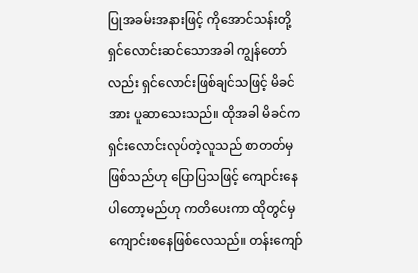ပြုအခမ်းအနားဖြင့် ကိုအောင်သန်းတို့ ရှင်လောင်းဆင်သောအခါ ကျွန်တော်လည်း ရှင်လောင်းဖြစ်ချင်သဖြင့် မိခင်အား ပူဆာသေးသည်။ ထိုအခါ မိခင်က ရှင်းလောင်းလုပ်တဲ့လူသည် စာတတ်မှဖြစ်သည်ဟု ပြောပြသဖြင့် ကျောင်းနေပါတော့မည်ဟု ကတိပေးကာ ထိုတွင်မှ ကျောင်းစနေဖြစ်လေသည်။ တန်းကျော်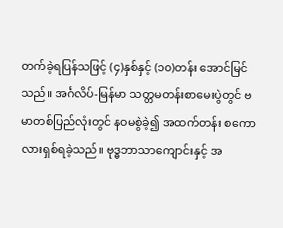တက်ခဲ့ရပြန်သဖြင့် (၄)နှစ်နှင့် (၁၀)တန်း အောင်မြင်သည်။ အင်္ဂလိပ်-မြန်မာ သတ္တမတန်းစာမေးပွဲတွင် ဗမာတစ်ပြည်လုံးတွင် နဝမစွဲခဲ့၍ အထက်တန်း စကောလားရှစ်ရခဲ့သည်။ ဗုဒ္ဓဘာသာကျောင်းနှင့် အ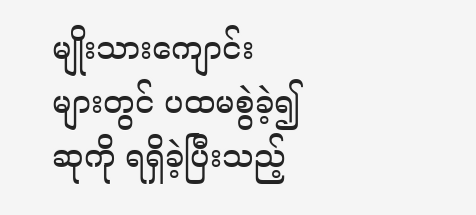မျိုးသားကျောင်းများတွင် ပထမစွဲခဲ့၍ ဆုကို ရရှိခဲ့ပြီးသည့်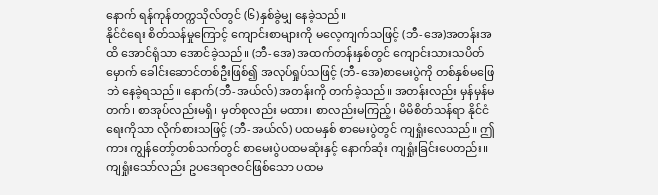နောက် ရန်ကုန်တက္ကသိုလ်တွင် (၆)နှစ်ခွဲမျှ နေခဲ့သည်။
နိုင်ငံရေး စိတ်သန်မှုကြောင့် ကျောင်းစာများကို မလေ့ကျက်သဖြင့် (ဘီ-အေ)အတန်းအထိ အောင်ရုံသာ အောင်ခဲ့သည်။ (ဘီ-အေ) အထက်တန်းနှစ်တွင် ကျောင်းသားသပိတ်မှောက် ခေါင်းဆောင်တစ်ဦးဖြစ်၍ အလုပ်ရှုပ်သဖြင့် (ဘီ-အေ)စာမေးပွဲကို တစ်နှစ်မဖြေဘဲ နေခဲ့ရသည်။ နောက်(ဘီ-အယ်လ်) အတန်းကို တက်ခဲ့သည်။ အတန်းလည်း မှန်မှန်မတက်၊ စာအုပ်လည်းမရှိ၊ မှတ်စုလည်း မထား၊ စာလည်းမကြည့်၊ မိမိစိတ်သန်ရာ နိုင်ငံရေးကိုသာ လိုက်စားသဖြင့် (ဘီ-အယ်လ်) ပထမနှစ် စာမေးပွဲတွင် ကျရှုံးလေသည်။ ဤကား ကျွန်တော့်တစ်သက်တွင် စာမေးပွဲပထမဆုံးနှင့် နောက်ဆုံး ကျရှုံးခြင်းပေတည်း။ ကျရှုံးသော်လည်း ဥပဒေရာဇဝင်ဖြစ်သော ပထမ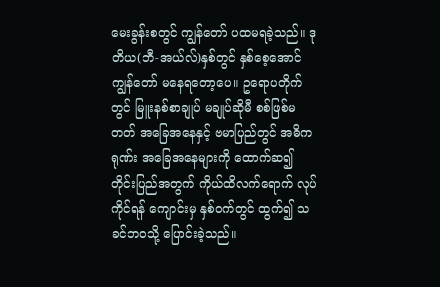မေးခွန်းစတွင် ကျွန်တော် ပထမရခဲ့သည်။ ဒုတိယ(ဘီ-အယ်လ်)နှစ်တွင် နှစ်စေ့အောင် ကျွန်တော် မနေရတော့ပေ။ ဥရောပတိုက်တွင် မြူးနစ်စာချုပ် မချုပ်ဆိုမီ စစ်ဖြစ်မတတ် အခြေအနေနှင့် ဗမာပြည်တွင် အဓိကရုဏ်း အခြေအနေများကို ထောက်ဆ၍ တိုင်းပြည်အတွက် ကိုယ်ထိလက်ရောက် လုပ်ကိုင်ရန် ကျောင်းမှ နှစ်ဝက်တွင် ထွက်၍ သခင်ဘဝသို့ ပြောင်းခဲ့သည်။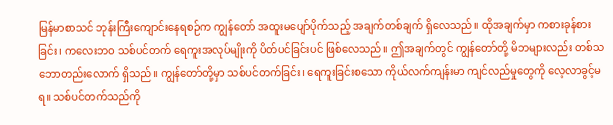မြန်မာစာသင် ဘုန်းကြီးကျောင်းနေရစဉ်က ကျွန်တော် အထူးမပျော်ပိုက်သည့် အချက်တစ်ချက် ရှိလေသည်။ ထိုအချက်မှာ ကစားခုန်စားခြင်း၊ ကလေးဘဝ သစ်ပင်တက် ရေကူးအလုပ်မျိုးကို ပိတ်ပင်ခြင်းပင် ဖြစ်လေသည်။ ဤအချက်တွင် ကျွန်တော်တို့ မိဘများလည်း တစ်သဘောတည်းလောက် ရှိသည်။ ကျွန်တော်တို့မှာ သစ်ပင်တက်ခြင်း၊ ရေကူးခြင်းစသော ကိုယ်လက်ကျန်းမာ ကျင်လည်မှုတွေကို လေ့လာခွင့်မရ။ သစ်ပင်တက်သည်ကို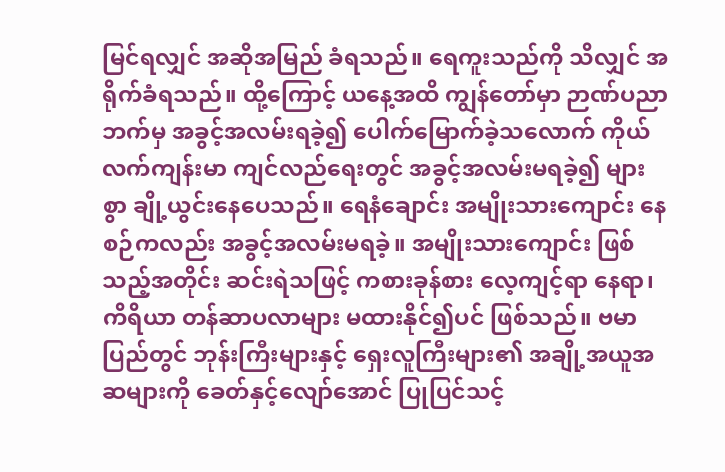မြင်ရလျှင် အဆိုအမြည် ခံရသည်။ ရေကူးသည်ကို သိလျှင် အရိုက်ခံရသည်။ ထို့ကြောင့် ယနေ့အထိ ကျွန်တော်မှာ ဉာဏ်ပညာဘက်မှ အခွင့်အလမ်းရခဲ့၍ ပေါက်မြောက်ခဲ့သလောက် ကိုယ်လက်ကျန်းမာ ကျင်လည်ရေးတွင် အခွင့်အလမ်းမရခဲ့၍ များစွာ ချို့ယွင်းနေပေသည်။ ရေနံချောင်း အမျိုးသားကျောင်း နေစဉ်ကလည်း အခွင့်အလမ်းမရခဲ့။ အမျိုးသားကျောင်း ဖြစ်သည့်အတိုင်း ဆင်းရဲသဖြင့် ကစားခုန်စား လေ့ကျင့်ရာ နေရာ၊ ကိရိယာ တန်ဆာပလာများ မထားနိုင်၍ပင် ဖြစ်သည်။ ဗမာပြည်တွင် ဘုန်းကြီးများနှင့် ရှေးလူကြီးများ၏ အချို့အယူအဆများကို ခေတ်နှင့်လျော်အောင် ပြုပြင်သင့်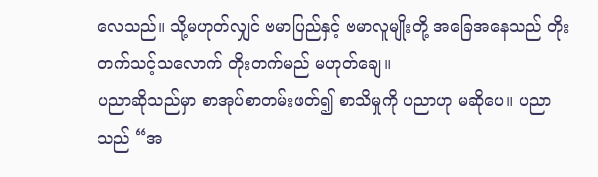လေသည်။ သို့မဟုတ်လျှင် ဗမာပြည်နှင့် ဗမာလူမျိုးတို့ အခြေအနေသည် တိုးတက်သင့်သလောက် တိုးတက်မည် မဟုတ်ချေ။
ပညာဆိုသည်မှာ စာအုပ်စာတမ်းဖတ်၍ စာသိမှုကို ပညာဟု မဆိုပေ။ ပညာသည် “အ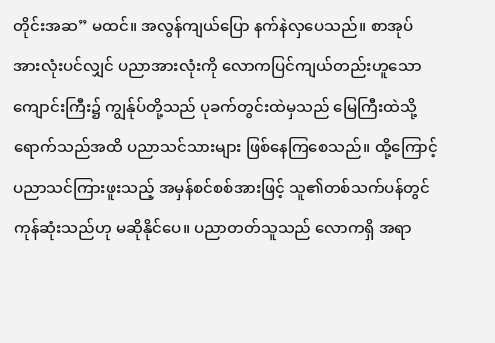တိုင်းအဆ” မထင်။ အလွန်ကျယ်ပြော နက်နဲလှပေသည်။ စာအုပ်အားလုံးပင်လျှင် ပညာအားလုံးကို လောကပြင်ကျယ်တည်းဟူသော ကျောင်းကြီး၌ ကျွန်ုပ်တို့သည် ပုခက်တွင်းထဲမှသည် မြေကြီးထဲသို့ ရောက်သည်အထိ ပညာသင်သားများ ဖြစ်နေကြစေသည်။ ထို့ကြောင့် ပညာသင်ကြားဖူးသည့် အမှန်စင်စစ်အားဖြင့် သူ၏တစ်သက်ပန်တွင် ကုန်ဆုံးသည်ဟု မဆိုနိုင်ပေ။ ပညာတတ်သူသည် လောကရှိ အရာ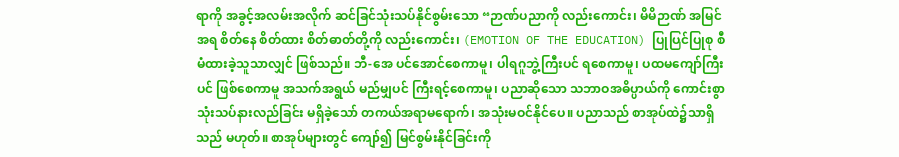ရာကို အခွင့်အလမ်းအလိုက် ဆင်ခြင်သုံးသပ်နိုင်စွမ်းသော “ဉာဏ်ပညာကို လည်းကောင်း၊ မိမိဉာဏ် အမြင်အရ စိတ်နေ စိတ်ထား စိတ်ဓာတ်တို့ကို လည်းကောင်း၊ (EMOTION OF THE EDUCATION) ပြုပြင်ပြုစု စီမံထားခဲ့သူသာလျှင် ဖြစ်သည်။ ဘီ-အေ ပင်အောင်စေကာမူ၊ ပါရဂူဘွဲ့ကြီးပင် ရစေကာမူ၊ ပထမကျော်ကြီးပင် ဖြစ်စေကာမူ အသက်အရွယ် မည်မျှပင် ကြီးရင့်စေကာမူ၊ ပညာဆိုသော သဘာဝအဓိပ္ပာယ်ကို ကောင်းစွာ သုံးသပ်နားလည်ခြင်း မရှိခဲ့သော် တကယ်အရာမရောက်၊ အသုံးမဝင်နိုင်ပေ။ ပညာသည် စာအုပ်ထဲ၌သာရှိသည် မဟုတ်။ စာအုပ်များတွင် ကျော်၍ မြင်စွမ်းနိုင်ခြင်းကို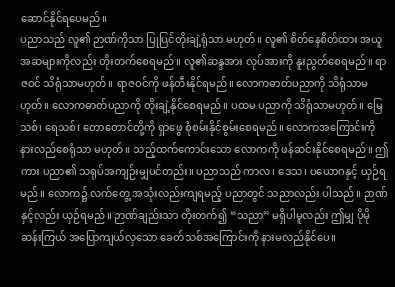ဆောင်နိုင်ရပေမည်။
ပညာသည် လူ၏ ဉာဏ်ကိုသာ ပြုပြင်တိုးချဲ့ရုံသာ မဟုတ်။ လူ၏ စိတ်နေစိတ်ထား အယူအဆများကိုလည်း တိုးတက်စေရမည်။ လူ၏ဆန္ဒအား လုပ်အားကို နူးညွတ်စေရမည်။ ရာဇဝင် သိရုံသာမဟုတ်။ ရာဇဝင်ကို ဖန်တီးနိုင်ရမည်။ လောကဓာတ်ပညာကို သိရုံသာမဟုတ်။ လောကဓာတ်ပညာကို တိုးချဲ့နိုင်စေရမည်။ ပထမ ပညာကို သိရုံသာမဟုတ်။ မြေသစ်၊ ရေသစ်၊ တောတောင်တို့ကို ရှာဖွေ စုံစမ်းနိုင်စွမ်းစေရမည်။ လောကအကြောင်းကို နားလည်စေရုံသာ မဟုတ်။ သည့်ထက်ကောင်းသော လောကကို ဖန်ဆင်းနိုင်စေရမည်။ ဤကား ပညာ၏ သရုပ်အကျဉ်းမျှပင်တည်း။ ပညာသည် ကာလ၊ ဒေသ၊ ပယောဂနှင့် ယှဉ်ရမည်။ လောက၌ လက်တွေ့ အသုံးလည်းကျရမည့် ပညာတွင် သညာလည်း ပါသည်။ ဉာဏ်နှင့်လည်း ယှဉ်ရမည်။ ဉာဏ်ချည်းသာ တိုးတက်၍ “သညာ” မရှိပါမူလည်း ဤမျှ ပိုမိုဆန်းကြယ် အပြောကျယ်လှသော ခေတ်သစ်အကြောင်းကို နားမလည်နိုင်ပေ။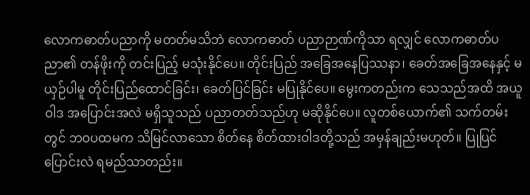လောကဓာတ်ပညာကို မတတ်မသိဘဲ လောကဓာတ် ပညာဉာဏ်ကိုသာ ရလျှင် လောကဓာတ်ပညာ၏ တန်ဖိုးကို တင်းပြည့် မသုံးနိုင်ပေ။ တိုင်းပြည် အခြေအနေပြဿနာ၊ ခေတ်အခြေအနေနှင့် မယှဉ်ပါမူ တိုင်းပြည်ထောင်ခြင်း၊ ခေတ်ပြင်ခြင်း မပြုနိုင်ပေ။ မွေးကတည်းက သေသည်အထိ အယူဝါဒ အပြောင်းအလဲ မရှိသူသည် ပညာတတ်သည်ဟု မဆိုနိုင်ပေ။ လူတစ်ယောက်၏ သက်တမ်းတွင် ဘဝပထမက သိမြင်လာသော စိတ်နေ စိတ်ထားဝါဒတို့သည် အမှန်ချည်းမဟုတ်။ ပြုပြင်ပြောင်းလဲ ရမည်သာတည်း။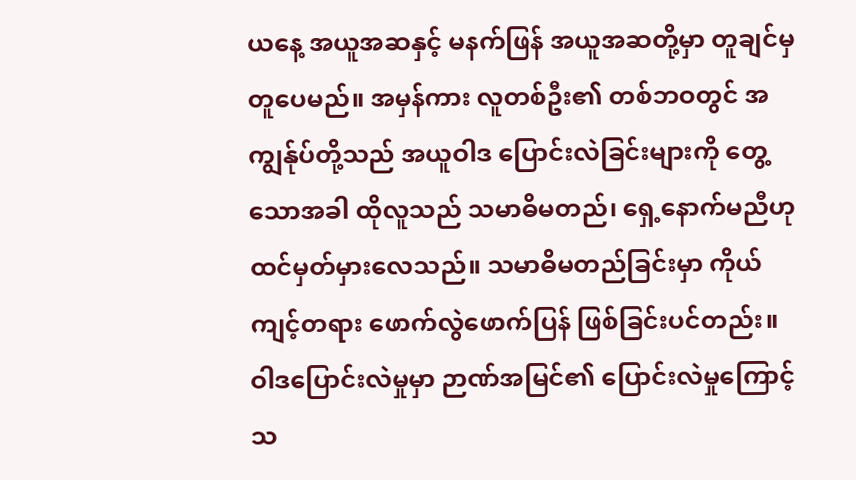ယနေ့ အယူအဆနှင့် မနက်ဖြန် အယူအဆတို့မှာ တူချင်မှ တူပေမည်။ အမှန်ကား လူတစ်ဦး၏ တစ်ဘဝတွင် အကျွန်ုပ်တို့သည် အယူဝါဒ ပြောင်းလဲခြင်းများကို တွေ့သောအခါ ထိုလူသည် သမာဓိမတည်၊ ရှေ့နောက်မညီဟု ထင်မှတ်မှားလေသည်။ သမာဓိမတည်ခြင်းမှာ ကိုယ်ကျင့်တရား ဖောက်လွဲဖောက်ပြန် ဖြစ်ခြင်းပင်တည်း။ ဝါဒပြောင်းလဲမှုမှာ ဉာဏ်အမြင်၏ ပြောင်းလဲမှုကြောင့် သ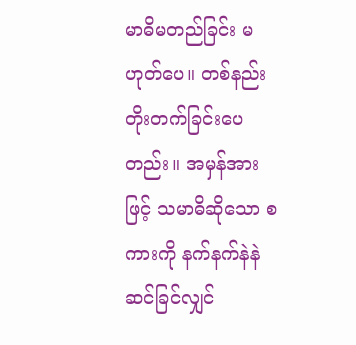မာဓိမတည်ခြင်း မဟုတ်ပေ။ တစ်နည်း တိုးတက်ခြင်းပေတည်း။ အမှန်အားဖြင့် သမာဓိဆိုသော စကားကို နက်နက်နဲနဲ ဆင်ခြင်လျှင်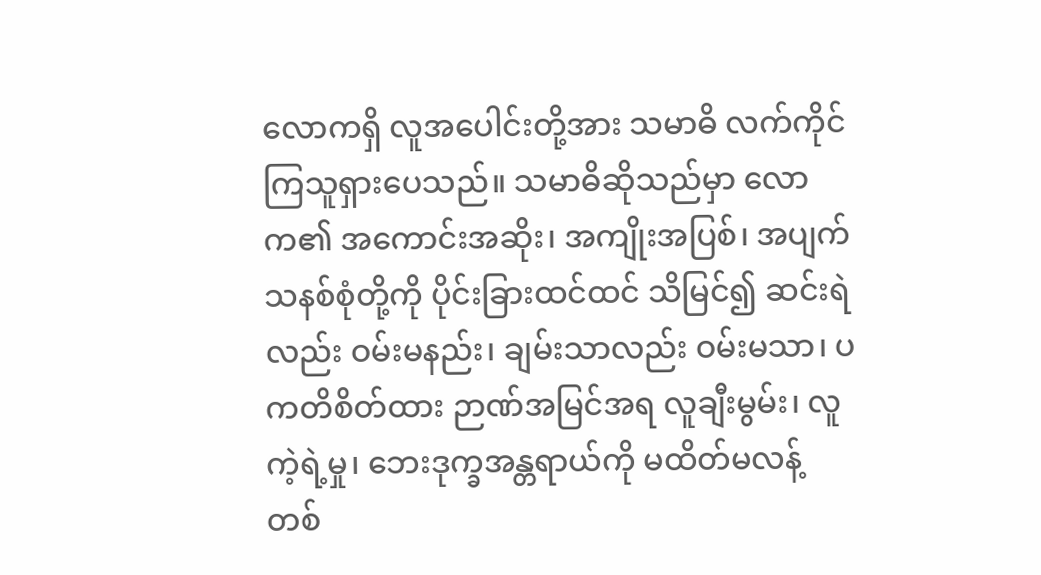လောကရှိ လူအပေါင်းတို့အား သမာဓိ လက်ကိုင်ကြသူရှားပေသည်။ သမာဓိဆိုသည်မှာ လောက၏ အကောင်းအဆိုး၊ အကျိုးအပြစ်၊ အပျက်သနစ်စုံတို့ကို ပိုင်းခြားထင်ထင် သိမြင်၍ ဆင်းရဲလည်း ဝမ်းမနည်း၊ ချမ်းသာလည်း ဝမ်းမသာ၊ ပကတိစိတ်ထား ဉာဏ်အမြင်အရ လူချီးမွမ်း၊ လူကဲ့ရဲ့မှု၊ ဘေးဒုက္ခအန္တရာယ်ကို မထိတ်မလန့် တစ်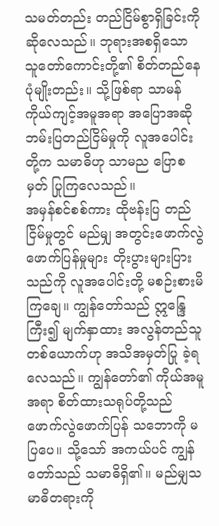သမတ်တည်း တည်ငြိမ်စွာရှိခြင်းကို ဆိုလေသည်။ ဘုရားအစရှိသော သူတော်ကောင်းတို့၏ စိတ်တည်နေပုံမျိုးတည်း။ သို့ဖြစ်ရာ သာမန် ကိုယ်ကျင့်အမူအရာ အပြောအဆို ဘမ်းပြတည်ငြိမ်မှုကို လူအပေါင်းတို့က သမာဓိဟု သာမည ပြောစမှတ် ပြုကြလေသည်။
အမှန်စင်စစ်ကား ထိုဗန်းပြ တည်ငြိမ်မှုတွင် မည်မျှ အတွင်းဖောက်လွဲဖောက်ပြန်မှုများ တိုးပွားများပြားသည်ကို လူအပေါင်းတို့ မစဉ်းစားမိကြချေ။ ကျွန်တော်သည် ဣန္ဒြေကြီး၍ မျက်နှာထား အလွန်တည်သူ တစ်ယောက်ဟု အသိအမှတ်ပြု ခဲ့ရလေသည်။ ကျွန်တော်၏ ကိုယ်အမူအရာ စိတ်ထားသရုပ်တို့သည် ဖောက်လွဲဖောက်ပြန် သဘောကို မပြပေ။ သို့သော် အကယ်ပင် ကျွန်တော်သည် သမာဓိရှိ၏။ မည်မျှသမာဓိတရားကို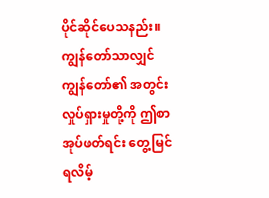ပိုင်ဆိုင်ပေသနည်း။ ကျွန်တော်သာလျှင် ကျွန်တော်၏ အတွင်းလှုပ်ရှားမှုတို့ကို ဤစာအုပ်ဖတ်ရင်း တွေ့မြင်ရလိမ့်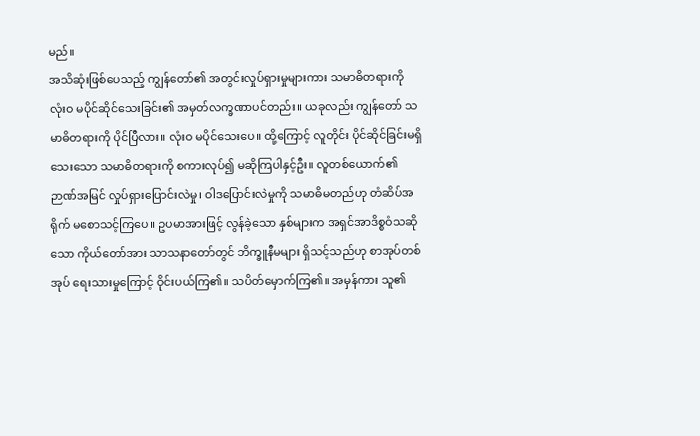မည်။
အသိဆုံးဖြစ်ပေသည့် ကျွန်တော်၏ အတွင်းလှုပ်ရှားမှုများကား သမာဓိတရားကို လုံးဝ မပိုင်ဆိုင်သေးခြင်း၏ အမှတ်လက္ခဏာပင်တည်း။ ယခုလည်း ကျွန်တော် သမာဓိတရားကို ပိုင်ပြီလား။ လုံးဝ မပိုင်သေးပေ။ ထို့ကြောင့် လူတိုင်း ပိုင်ဆိုင်ခြင်းမရှိသေးသော သမာဓိတရားကို စကားလုပ်၍ မဆိုကြပါနှင့်ဦး။ လူတစ်ယောက်၏ ဉာဏ်အမြင် လှုပ်ရှားပြောင်းလဲမှု၊ ဝါဒပြောင်းလဲမှုကို သမာဓိမတည်ဟု တံဆိပ်အရိုက် မစောသင့်ကြပေ။ ဥပမာအားဖြင့် လွန်ခဲ့သော နှစ်များက အရှင်အာဒိစ္စဝံသဆိုသော ကိုယ်တော်အား သာသနာတော်တွင် ဘိက္ခူနီမများ ရှိသင့်သည်ဟု စာအုပ်တစ်အုပ် ရေးသားမှုကြောင့် ဝိုင်းပယ်ကြ၏။ သပိတ်မှောက်ကြ၏။ အမှန်ကား သူ၏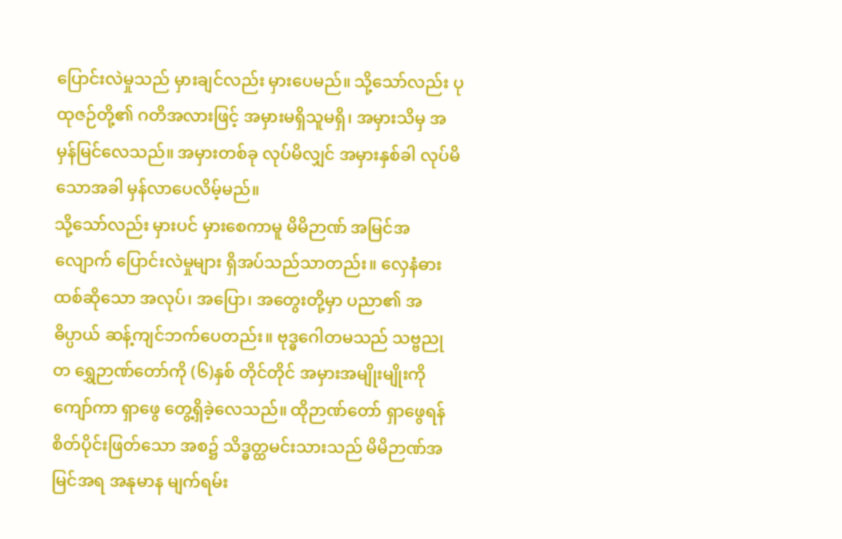ပြောင်းလဲမှုသည် မှားချင်လည်း မှားပေမည်။ သို့သော်လည်း ပုထုဇဉ်တို့၏ ဂတိအလားဖြင့် အမှားမရှိသူမရှိ၊ အမှားသိမှ အမှန်မြင်လေသည်။ အမှားတစ်ခု လုပ်မိလျှင် အမှားနှစ်ခါ လုပ်မိသောအခါ မှန်လာပေလိမ့်မည်။
သို့သော်လည်း မှားပင် မှားစေကာမူ မိမိဉာဏ် အမြင်အလျောက် ပြောင်းလဲမှုများ ရှိအပ်သည်သာတည်း။ လှေနံဓားထစ်ဆိုသော အလုပ်၊ အပြော၊ အတွေးတို့မှာ ပညာ၏ အဓိပ္ပာယ် ဆန့်ကျင်ဘက်ပေတည်း။ ဗုဒ္ဓဂေါတမသည် သဗ္ဗညုတ ရွှေဉာဏ်တော်ကို (၆)နှစ် တိုင်တိုင် အမှားအမျိုးမျိုးကို ကျော်ကာ ရှာဖွေ တွေ့ရှိခဲ့လေသည်။ ထိုဉာဏ်တော် ရှာဖွေရန် စိတ်ပိုင်းဖြတ်သော အစ၌ သိဒ္ဓတ္ထမင်းသားသည် မိမိဉာဏ်အမြင်အရ အနုမာန မျက်ရမ်း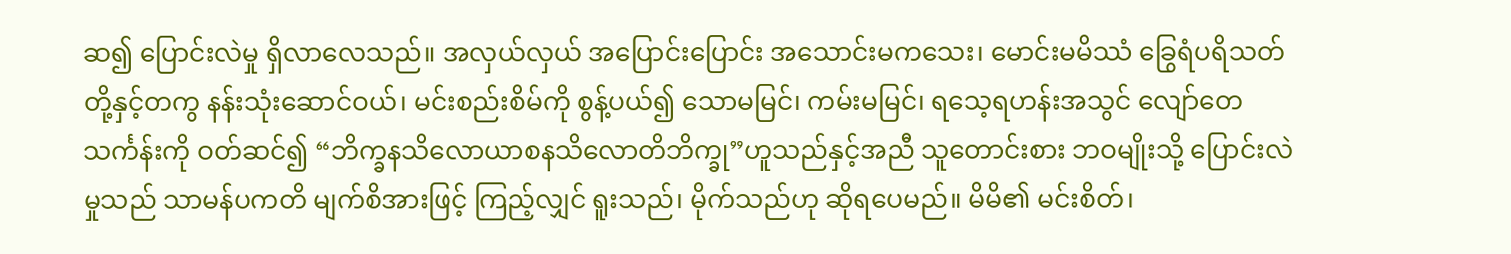ဆ၍ ပြောင်းလဲမှု ရှိလာလေသည်။ အလှယ်လှယ် အပြောင်းပြောင်း အသောင်းမကသေး၊ မောင်းမမိဿံ ခြွေရံပရိသတ်တို့နှင့်တကွ နန်းသုံးဆောင်ဝယ်၊ မင်းစည်းစိမ်ကို စွန့်ပယ်၍ သောမမြင်၊ ကမ်းမမြင်၊ ရသေ့ရဟန်းအသွင် လျော်တေသင်္ကန်းကို ဝတ်ဆင်၍ “ဘိက္ခနသိလောယာစနသိလောတိဘိက္ခု”ဟူသည်နှင့်အညီ သူတောင်းစား ဘဝမျိုးသို့ ပြောင်းလဲမှုသည် သာမန်ပကတိ မျက်စိအားဖြင့် ကြည့်လျှင် ရူးသည်၊ မိုက်သည်ဟု ဆိုရပေမည်။ မိမိ၏ မင်းစိတ်၊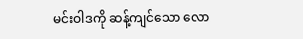မင်းဝါဒကို ဆန့်ကျင်သော လော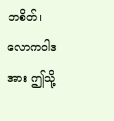ဘစိတ်၊ လောကဝါဒအား ဤသို့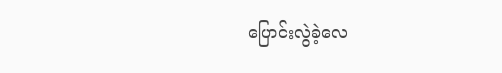ပြောင်းလွဲခဲ့လေ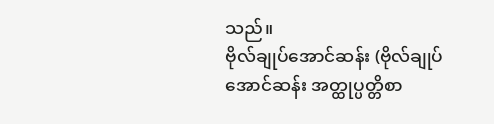သည်။
ဗိုလ်ချုပ်အောင်ဆန်း (ဗိုလ်ချုပ်အောင်ဆန်း အတ္ထုပ္ပတ္တိစာ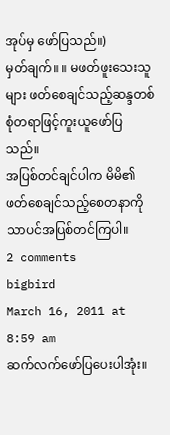အုပ်မှ ဖော်ပြသည်။)
မှတ်ချက်။ ။ မဖတ်ဖူးသေးသူများ ဖတ်စေချင်သည့်ဆန္ဒတစ်စုံတရာဖြင့်ကူးယူဖော်ပြသည်။
အပြစ်တင်ချင်ပါက မိမိ၏ ဖတ်စေချင်သည့်စေတနာကိုသာပင်အပြစ်တင်ကြပါ။
2 comments
bigbird
March 16, 2011 at 8:59 am
ဆက်လက်ဖော်ပြပေးပါအုံး။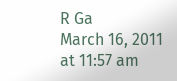R Ga
March 16, 2011 at 11:57 am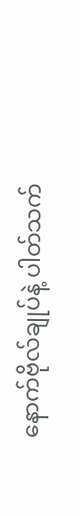နောက်ဗိုလ်ချုပ်နဲ့ ပါတ်သက်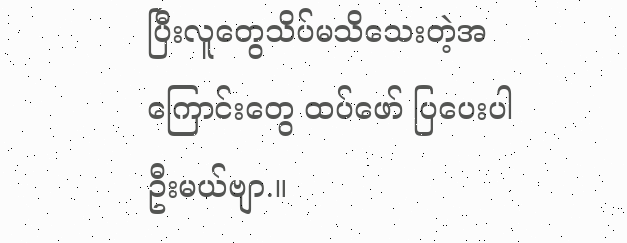ပြီးလူတွေသိပ်မသိသေးတဲ့အကြောင်းတွေ ထပ်ဖော် ပြပေးပါဦးမယ်ဗျာ.။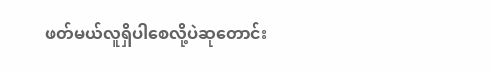ဖတ်မယ်လူရှိပါစေလို့ပဲဆုတောင်း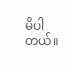မိပါတယ်။